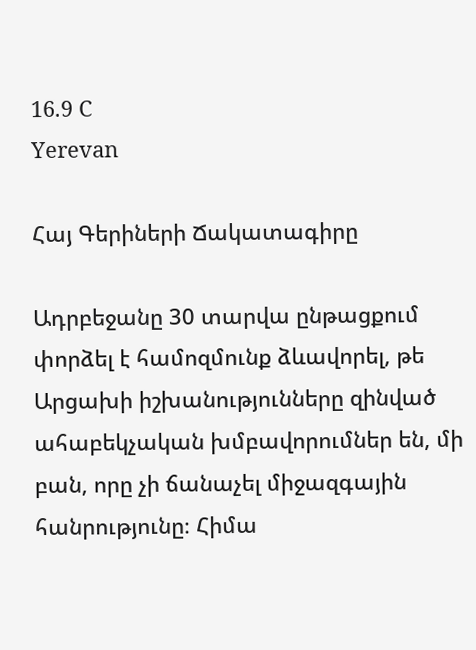16.9 C
Yerevan

Հայ Գերիների Ճակատագիրը

Ադրբեջանը 30 տարվա ընթացքում փորձել է համոզմունք ձևավորել, թե Արցախի իշխանությունները զինված ահաբեկչական խմբավորումներ են, մի բան, որը չի ճանաչել միջազգային հանրությունը։ Հիմա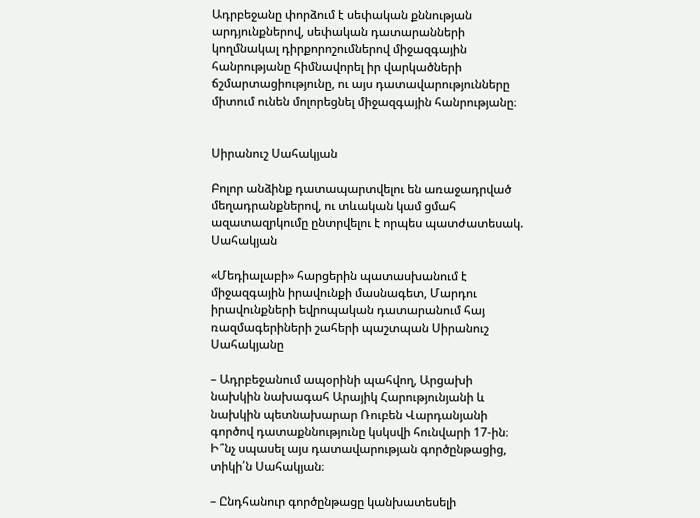Ադրբեջանը փորձում է սեփական քննության արդյունքներով, սեփական դատարանների կողմնակալ դիրքորոշումներով միջազգային հանրությանը հիմնավորել իր վարկածների ճշմարտացիությունը, ու այս դատավարությունները միտում ունեն մոլորեցնել միջազգային հանրությանը։


Սիրանուշ Սահակյան

Բոլոր անձինք դատապարտվելու են առաջադրված մեղադրանքներով, ու տևական կամ ցմահ ազատազրկումը ընտրվելու է որպես պատժատեսակ. Սահակյան

«Մեդիալաբի» հարցերին պատասխանում է միջազգային իրավունքի մասնագետ, Մարդու իրավունքների եվրոպական դատարանում հայ ռազմագերիների շահերի պաշտպան Սիրանուշ Սահակյանը

– Ադրբեջանում ապօրինի պահվող, Արցախի նախկին նախագահ Արայիկ Հարությունյանի և նախկին պետնախարար Ռուբեն Վարդանյանի գործով դատաքննությունը կսկսվի հունվարի 17-ին։ Ի՞նչ սպասել այս դատավարության գործընթացից, տիկի՛ն Սահակյան։

– Ընդհանուր գործընթացը կանխատեսելի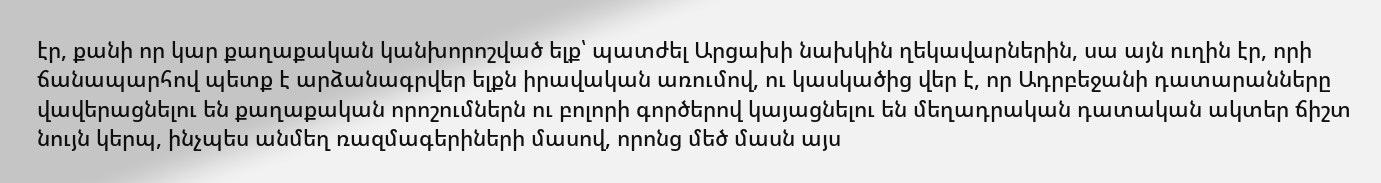էր, քանի որ կար քաղաքական կանխորոշված ելք՝ պատժել Արցախի նախկին ղեկավարներին, սա այն ուղին էր, որի ճանապարհով պետք է արձանագրվեր ելքն իրավական առումով, ու կասկածից վեր է, որ Ադրբեջանի դատարանները վավերացնելու են քաղաքական որոշումներն ու բոլորի գործերով կայացնելու են մեղադրական դատական ակտեր ճիշտ նույն կերպ, ինչպես անմեղ ռազմագերիների մասով, որոնց մեծ մասն այս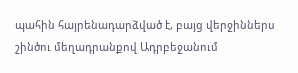պահին հայրենադարձված է, բայց վերջիններս շինծու մեղադրանքով Ադրբեջանում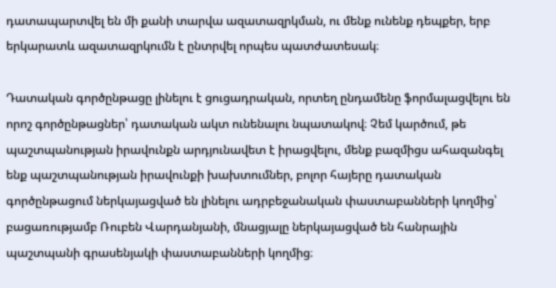դատապարտվել են մի քանի տարվա ազատազրկման, ու մենք ունենք դեպքեր, երբ երկարատև ազատազրկումն է ընտրվել որպես պատժատեսակ։

Դատական գործընթացը լինելու է ցուցադրական, որտեղ ընդամենը ֆորմալացվելու են որոշ գործընթացներ՝ դատական ակտ ունենալու նպատակով։ Չեմ կարծում, թե պաշտպանության իրավունքն արդյունավետ է իրացվելու, մենք բազմիցս ահազանգել ենք պաշտպանության իրավունքի խախտումներ, բոլոր հայերը դատական գործընթացում ներկայացված են լինելու ադրբեջանական փաստաբանների կողմից՝ բացառությամբ Ռուբեն Վարդանյանի, մնացյալը ներկայացված են հանրային պաշտպանի գրասենյակի փաստաբանների կողմից։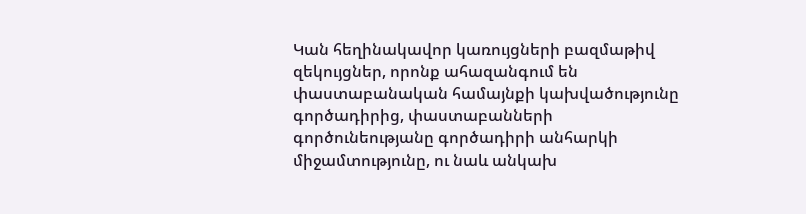Կան հեղինակավոր կառույցների բազմաթիվ զեկույցներ, որոնք ահազանգում են փաստաբանական համայնքի կախվածությունը գործադիրից, փաստաբանների գործունեությանը գործադիրի անհարկի միջամտությունը, ու նաև անկախ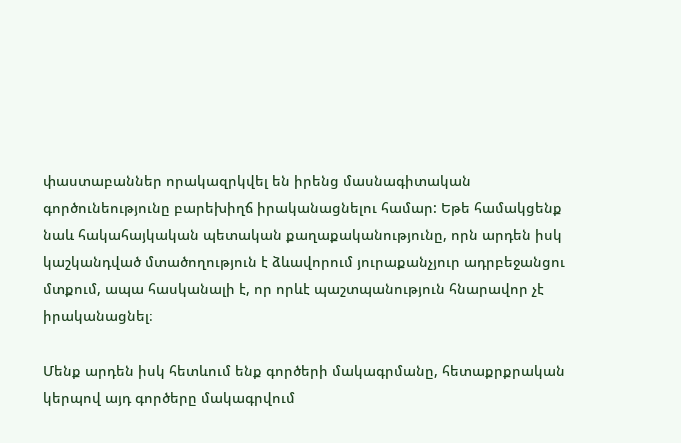փաստաբաններ որակազրկվել են իրենց մասնագիտական գործունեությունը բարեխիղճ իրականացնելու համար: Եթե համակցենք նաև հակահայկական պետական քաղաքականությունը, որն արդեն իսկ կաշկանդված մտածողություն է ձևավորում յուրաքանչյուր ադրբեջանցու մտքում, ապա հասկանալի է, որ որևէ պաշտպանություն հնարավոր չէ իրականացնել։

Մենք արդեն իսկ հետևում ենք գործերի մակագրմանը, հետաքրքրական կերպով այդ գործերը մակագրվում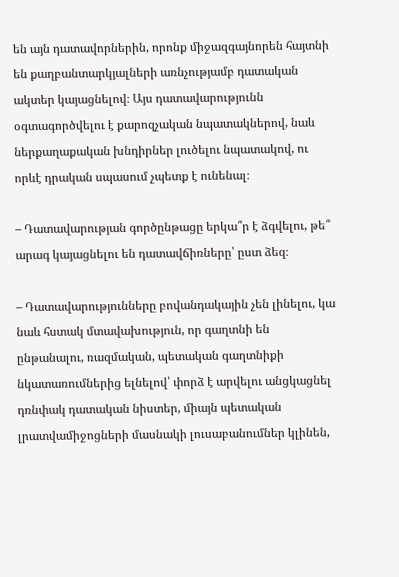են այն դատավորներին, որոնք միջազգայնորեն հայտնի են քաղբանտարկյալների առնչությամբ դատական ակտեր կայացնելով։ Այս դատավարությունն օգտագործվելու է քարոզչական նպատակներով, նաև ներքաղաքական խնդիրներ լուծելու նպատակով, ու որևէ դրական սպասում չպետք է ունենալ։

– Դատավարության գործընթացը երկա՞ր է ձգվելու, թե՞ արագ կայացնելու են դատավճիռները՝ ըստ ձեզ։

– Դատավարությունները բովանդակային չեն լինելու, կա նաև հստակ մտավախություն, որ գաղտնի են ընթանալու, ռազմական, պետական գաղտնիքի նկատառումներից ելնելով՝ փորձ է արվելու անցկացնել դռնփակ դատական նիստեր, միայն պետական լրատվամիջոցների մասնակի լուսաբանումներ կլինեն,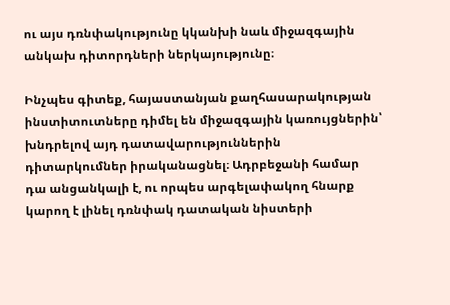ու այս դռնփակությունը կկանխի նաև միջազգային անկախ դիտորդների ներկայությունը։

Ինչպես գիտեք, հայաստանյան քաղհասարակության ինստիտուտները դիմել են միջազգային կառույցներին՝ խնդրելով այդ դատավարություններին դիտարկումներ իրականացնել։ Ադրբեջանի համար դա անցանկալի է, ու որպես արգելափակող հնարք կարող է լինել դռնփակ դատական նիստերի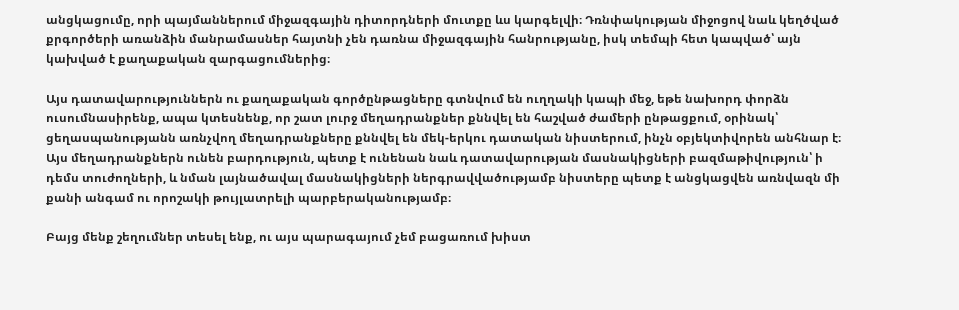անցկացումը, որի պայմաններում միջազգային դիտորդների մուտքը ևս կարգելվի։ Դռնփակության միջոցով նաև կեղծված քրգործերի առանձին մանրամասներ հայտնի չեն դառնա միջազգային հանրությանը, իսկ տեմպի հետ կապված՝ այն կախված է քաղաքական զարգացումներից։

Այս դատավարություններն ու քաղաքական գործընթացները գտնվում են ուղղակի կապի մեջ, եթե նախորդ փորձն ուսումնասիրենք, ապա կտեսնենք, որ շատ լուրջ մեղադրանքներ քննվել են հաշված ժամերի ընթացքում, օրինակ՝ ցեղասպանությանն առնչվող մեղադրանքները քննվել են մեկ-երկու դատական նիստերում, ինչն օբյեկտիվորեն անհնար է։ Այս մեղադրանքներն ունեն բարդություն, պետք է ունենան նաև դատավարության մասնակիցների բազմաթիվություն՝ ի դեմս տուժողների, և նման լայնածավալ մասնակիցների ներգրավվածությամբ նիստերը պետք է անցկացվեն առնվազն մի քանի անգամ ու որոշակի թույլատրելի պարբերականությամբ։

Բայց մենք շեղումներ տեսել ենք, ու այս պարագայում չեմ բացառում խիստ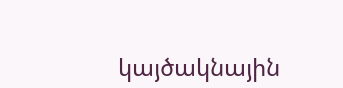կայծակնային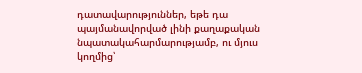դատավարություններ, եթե դա պայմանավորված լինի քաղաքական նպատակահարմարությամբ, ու մյուս կողմից՝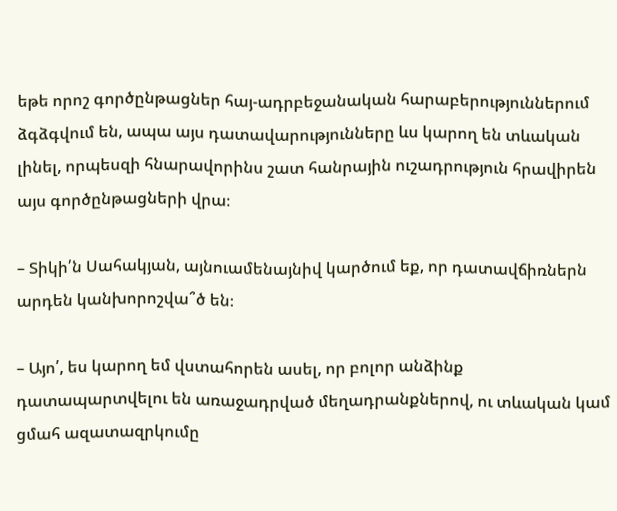եթե որոշ գործընթացներ հայ-ադրբեջանական հարաբերություններում ձգձգվում են, ապա այս դատավարությունները ևս կարող են տևական լինել, որպեսզի հնարավորինս շատ հանրային ուշադրություն հրավիրեն այս գործընթացների վրա։

– Տիկի՛ն Սահակյան, այնուամենայնիվ կարծում եք, որ դատավճիռներն արդեն կանխորոշվա՞ծ են։

– Այո՛, ես կարող եմ վստահորեն ասել, որ բոլոր անձինք դատապարտվելու են առաջադրված մեղադրանքներով, ու տևական կամ ցմահ ազատազրկումը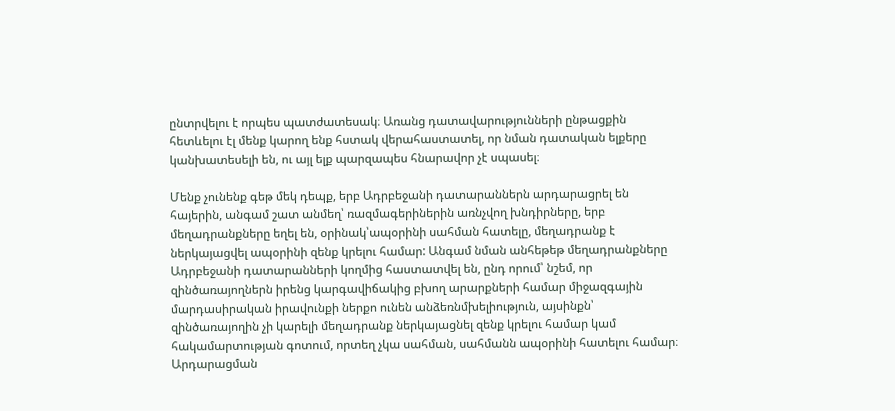ընտրվելու է որպես պատժատեսակ։ Առանց դատավարությունների ընթացքին հետևելու էլ մենք կարող ենք հստակ վերահաստատել, որ նման դատական ելքերը կանխատեսելի են, ու այլ ելք պարզապես հնարավոր չէ սպասել։

Մենք չունենք գեթ մեկ դեպք, երբ Ադրբեջանի դատարաններն արդարացրել են հայերին, անգամ շատ անմեղ՝ ռազմագերիներին առնչվող խնդիրները, երբ մեղադրանքները եղել են, օրինակ՝ապօրինի սահման հատելը, մեղադրանք է ներկայացվել ապօրինի զենք կրելու համար: Անգամ նման անհեթեթ մեղադրանքները Ադրբեջանի դատարանների կողմից հաստատվել են, ընդ որում՝ նշեմ, որ զինծառայողներն իրենց կարգավիճակից բխող արարքների համար միջազգային մարդասիրական իրավունքի ներքո ունեն անձեռնմխելիություն, այսինքն՝ զինծառայողին չի կարելի մեղադրանք ներկայացնել զենք կրելու համար կամ հակամարտության գոտում, որտեղ չկա սահման, սահմանն ապօրինի հատելու համար։ Արդարացման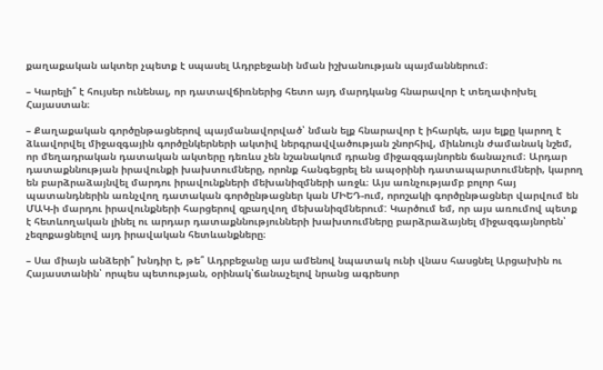քաղաքական ակտեր չպետք է սպասել Ադրբեջանի նման իշխանության պայմաններում։

– Կարելի՞ է հույսեր ունենալ, որ դատավճիռներից հետո այդ մարդկանց հնարավոր է տեղափոխել Հայաստան։

– Քաղաքական գործընթացներով պայմանավորված՝ նման ելք հնարավոր է իհարկե, այս ելքը կարող է ձևավորվել միջազգային գործընկերների ակտիվ ներգրավվածության շնորհիվ, միևնույն ժամանակ նշեմ, որ մեղադրական դատական ակտերը դեռևս չեն նշանակում դրանց միջազգայնորեն ճանաչում։ Արդար դատաքննության իրավունքի խախտումները, որոնք հանգեցրել են ապօրինի դատապարտումների, կարող են բարձրաձայնվել մարդու իրավունքների մեխանիզմների առջև։ Այս առնչությամբ բոլոր հայ պատանդներին առնչվող դատական գործընթացներ կան ՄԻԵԴ-ում, որոշակի գործընթացներ վարվում են ՄԱԿ‑ի մարդու իրավունքների հարցերով զբաղվող մեխանիզմներում: Կարծում եմ, որ այս առումով պետք է հետևողական լինել ու արդար դատաքննությունների խախտումները բարձրաձայնել միջազգայնորեն՝ չեզոքացնելով այդ իրավական հետևանքները։

– Սա միայն անձերի՞ խնդիր է, թե՞ Ադրբեջանը այս ամենով նպատակ ունի վնաս հասցնել Արցախին ու Հայաստանին՝ որպես պետության, օրինակ՝ճանաչելով նրանց ագրեսոր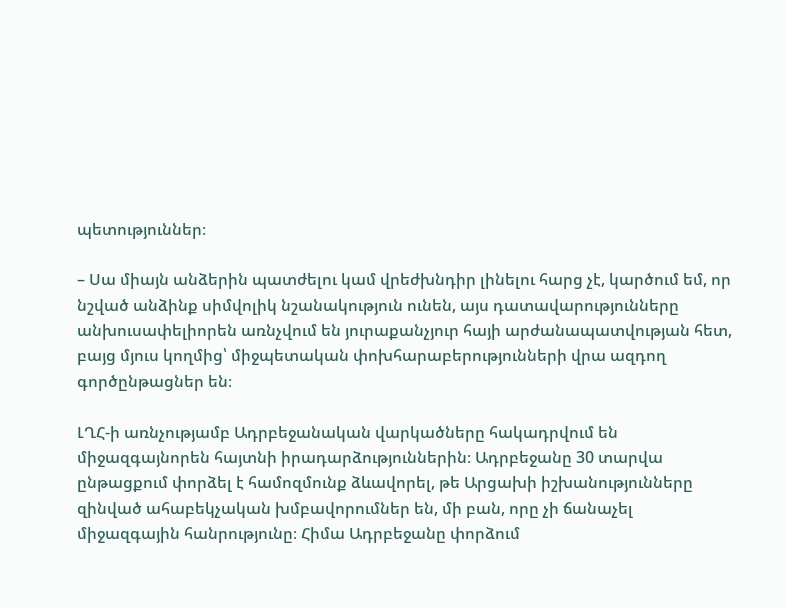պետություններ։

– Սա միայն անձերին պատժելու կամ վրեժխնդիր լինելու հարց չէ, կարծում եմ, որ նշված անձինք սիմվոլիկ նշանակություն ունեն, այս դատավարությունները անխուսափելիորեն առնչվում են յուրաքանչյուր հայի արժանապատվության հետ, բայց մյուս կողմից՝ միջպետական փոխհարաբերությունների վրա ազդող գործընթացներ են։

ԼՂՀ‑ի առնչությամբ Ադրբեջանական վարկածները հակադրվում են միջազգայնորեն հայտնի իրադարձություններին։ Ադրբեջանը 30 տարվա ընթացքում փորձել է համոզմունք ձևավորել, թե Արցախի իշխանությունները զինված ահաբեկչական խմբավորումներ են, մի բան, որը չի ճանաչել միջազգային հանրությունը։ Հիմա Ադրբեջանը փորձում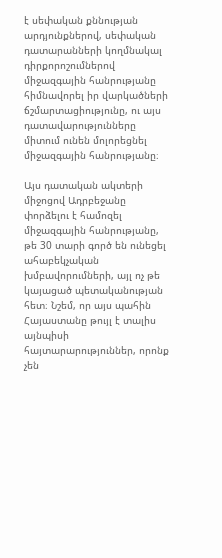է սեփական քննության արդյունքներով, սեփական դատարանների կողմնակալ դիրքորոշումներով միջազգային հանրությանը հիմնավորել իր վարկածների ճշմարտացիությունը, ու այս դատավարությունները միտում ունեն մոլորեցնել միջազգային հանրությանը։

Այս դատական ակտերի միջոցով Ադրբեջանը փորձելու է համոզել միջազգային հանրությանը, թե 30 տարի գործ են ունեցել ահաբեկչական խմբավորումների, այլ ոչ թե կայացած պետականության հետ։ Նշեմ, որ այս պահին Հայաստանը թույլ է տալիս այնպիսի հայտարարություններ, որոնք չեն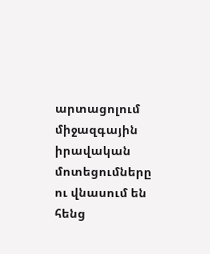արտացոլում միջազգային իրավական մոտեցումները ու վնասում են հենց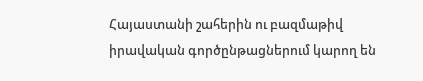Հայաստանի շահերին ու բազմաթիվ իրավական գործընթացներում կարող են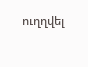ուղղվել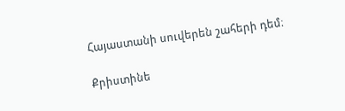Հայաստանի սուվերեն շահերի դեմ։

Քրիստինե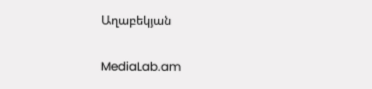Աղաբեկյան

MediaLab.am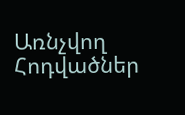Առնչվող Հոդվածներ